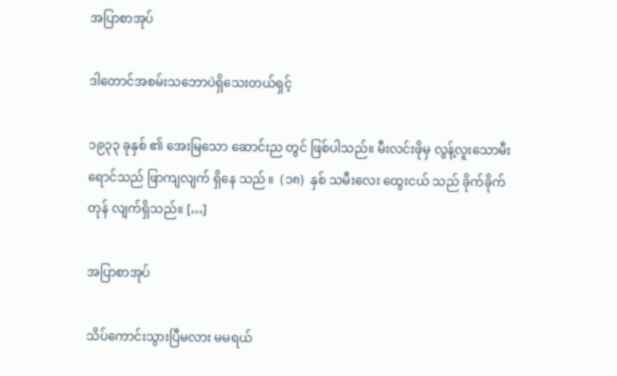အပြာစာအုပ်

ဒါတောင်အစမ်းသ‌ဘောပဲရှိသေးတယ်ရှင့်

၁၉၃၃ ခုနှစ် ၏ အေးမြသော ဆောင်းည တွင် ဖြစ်ပါသည်။ မီးလင်းဖိုမှ လွန့်လူးသောမီးရောင်သည် ဖြာကျလျက် ရှိနေ သည် ။  (၁၈)  နှစ် သမီးလေး ထွေးငယ် သည် ခိုက်ခိုက်တုန် လျက်ရှိသည်။ […]

အပြာစာအုပ်

သိပ်ကောင်းသွားပြီမလား မမရယ်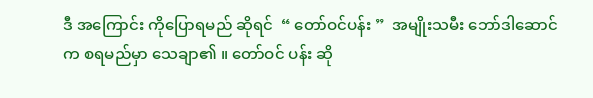ဒီ အကြောင်း ကိုပြောရမည် ဆိုရင်  “ တော်ဝင်ပန်း ”  အမျိုးသမီး ဘော်ဒါဆောင် က စရမည်မှာ သေချာ၏ ။ တော်ဝင် ပန်း ဆို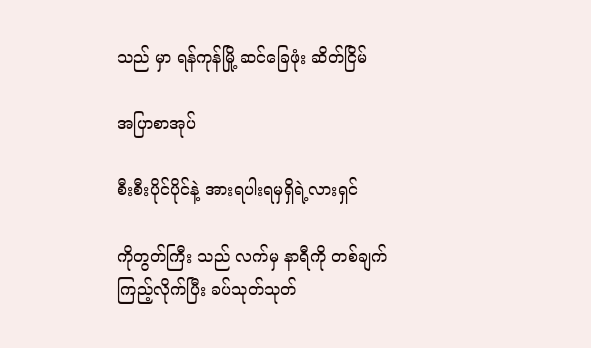သည် မှာ ရန်ကုန်မြို့ ဆင်ခြေဖုံး ဆိတ်ငြိမ်

အပြာစာအုပ်

စီးစီးပိုင်ပိုင်နဲ့ အားရပါးရမှရှိရဲ့လားရှင်

ကိုတွတ်ကြီး သည် လက်မှ နာရီကို တစ်ချက် ကြည့်လိုက်ပြီး ခပ်သုတ်သုတ်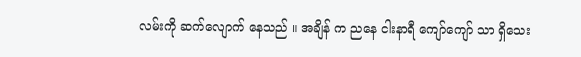လမ်းကို ဆက်လျောက် နေသည် ။ အချိန် က ညနေ ငါးနာရီ ကျော်ကျော် သာ ရှိသေး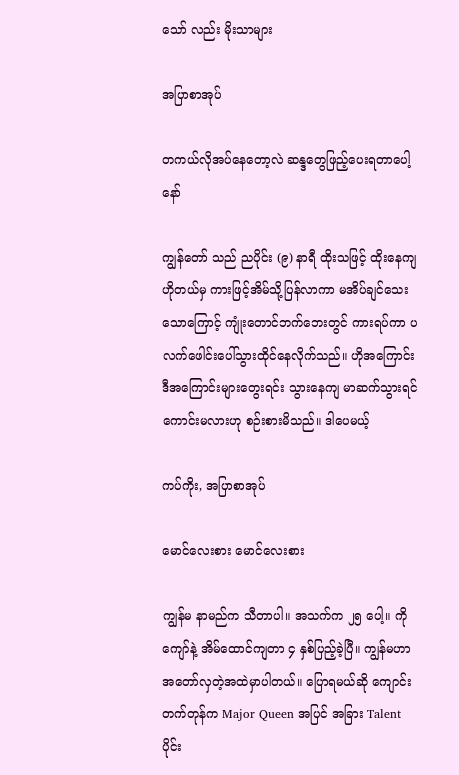သော် လည်း မိုးသာများ

အပြာစာအုပ်

တကယ်လိုအပ်နေတော့လဲ ဆန္ဒတွေဖြည့်ပေးရတာပေါ့နော်

ကျွန်တော် သည် ညပိုင်း (၉) နာရီ ထိုးသဖြင့် ထိုးနေကျ ဟိုတယ်မှ ကားဖြင့်အိမ်သို့ပြန်လာကာ မအိပ်ချင်သေးသောကြောင့် ကျုံးတောင်ဘက်ဘေးတွင် ကားရပ်ကာ ပလက်ဖေါင်းပေါ်သွားထိုင်နေလိုက်သည်။ ဟိုအကြောင်း ဒီအကြောင်းများတွေးရင်း သွားနေကျ မာဆက်သွားရင် ကောင်းမလားဟု စဉ်းစားမိသည်။ ဒါပေမယ့်

ကပ်ကိုး, အပြာစာအုပ်

မောင်လေးစား မောင်လေးစား

ကျွန်မ နာမည်က သီတာပါ။ အသက်က ၂၅ ပေါ့။ ကိုကျော်နဲ့ အိမ်ထောင်ကျတာ ၄ နှစ်ပြည့်ခဲ့ပြီ။ ကျွန်မဟာ အတော်လှတဲ့အထဲမှာပါတယ်။ ပြောရမယ်ဆို ကျောင်းတက်တုန်က Major Queen အပြင် အခြား Talent ပိုင်း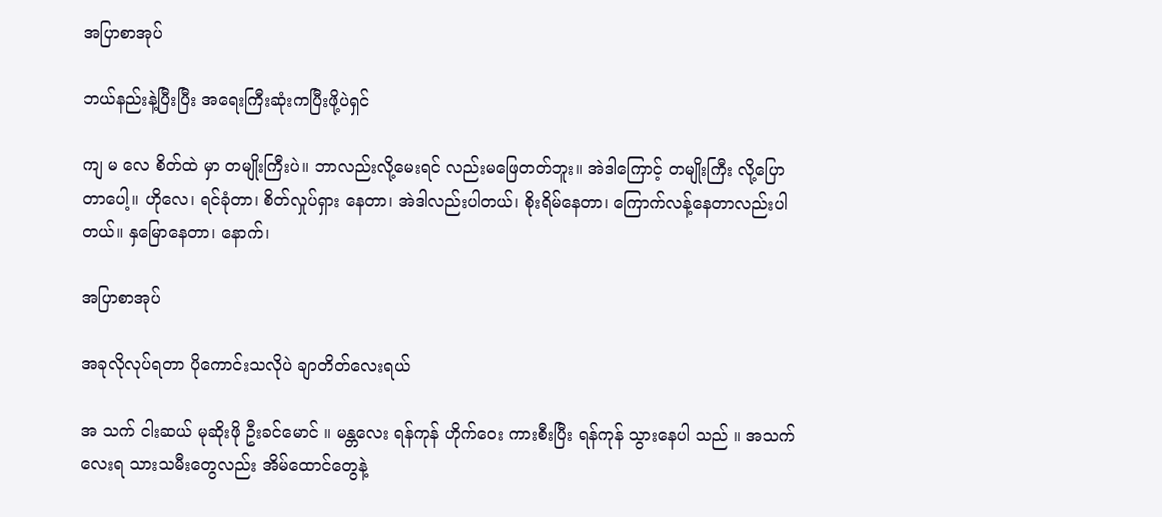အပြာစာအုပ်

ဘယ်နည်းနဲ့ပြီးပြီး အရေးကြီးဆုံးကပြီးဖို့ပဲရှင်

ကျ မ လေ စိတ်ထဲ မှာ တမျိုးကြီးပဲ။ ဘာလည်းလို့မေးရင် လည်းမဖြေတတ်ဘူး။ အဲဒါကြောင့် တမျိုးကြီး လို့ပြောတာပေါ့။ ဟိုလေ၊ ရင်ခုံတာ၊ စိတ်လှုပ်ရှား နေတာ၊ အဲဒါလည်းပါတယ်၊ စိုးရိမ်နေတာ၊ ကြောက်လန့်နေတာလည်းပါတယ်။ နှမြောနေတာ၊ နောက်၊

အပြာစာအုပ်

အခုလိုလုပ်ရတာ ပိုကောင်းသလိုပဲ ချာတိတ်လေးရယ်

အ သက် ငါးဆယ် မုဆိုးဖို ဦးခင်မောင် ။ မန္တလေး ရန်ကုန် ဟိုက်ဝေး ကားစီးပြီး ရန်ကုန် သွားနေပါ သည် ။ အသက်လေးရ သားသမီးတွေလည်း အိမ်ထောင်တွေနဲ့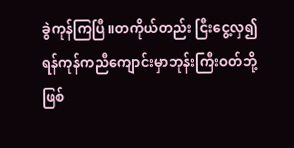ခွဲကုန်ကြပြီ။တကိုယ်တည်း ငြီးငွေ့လှ၍ရန်ကုန်ကညီကျောင်းမှာဘုန်းကြီးဝတ်ဘို့ဖြစ်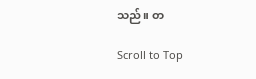သည်။ တ

Scroll to Top